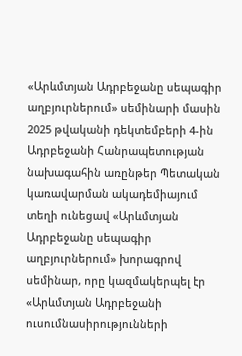«Արևմտյան Ադրբեջանը սեպագիր աղբյուրներում» սեմինարի մասին
2025 թվականի դեկտեմբերի 4-ին Ադրբեջանի Հանրապետության նախագահին առընթեր Պետական կառավարման ակադեմիայում տեղի ունեցավ «Արևմտյան Ադրբեջանը սեպագիր աղբյուրներում» խորագրով սեմինար, որը կազմակերպել էր «Արևմտյան Ադրբեջանի ուսումնասիրությունների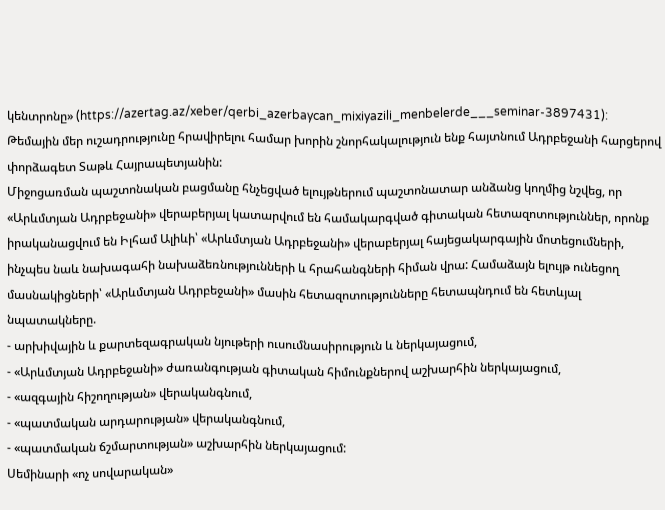կենտրոնը» (https://azertag.az/xeber/qerbi_azerbaycan_mixiyazili_menbelerde___seminar-3897431): Թեմային մեր ուշադրությունը հրավիրելու համար խորին շնորհակալություն ենք հայտնում Ադրբեջանի հարցերով փորձագետ Տաթև Հայրապետյանին:
Միջոցառման պաշտոնական բացմանը հնչեցված ելույթներում պաշտոնատար անձանց կողմից նշվեց, որ «Արևմտյան Ադրբեջանի» վերաբերյալ կատարվում են համակարգված գիտական հետազոտություններ, որոնք իրականացվում են Իլհամ Ալիևի՝ «Արևմտյան Ադրբեջանի» վերաբերյալ հայեցակարգային մոտեցումների, ինչպես նաև նախագահի նախաձեռնությունների և հրահանգների հիման վրա: Համաձայն ելույթ ունեցող մասնակիցների՝ «Արևմտյան Ադրբեջանի» մասին հետազոտությունները հետապնդում են հետևյալ նպատակները.
- արխիվային և քարտեզագրական նյութերի ուսումնասիրություն և ներկայացում,
- «Արևմտյան Ադրբեջանի» ժառանգության գիտական հիմունքներով աշխարհին ներկայացում,
- «ազգային հիշողության» վերականգնում,
- «պատմական արդարության» վերականգնում,
- «պատմական ճշմարտության» աշխարհին ներկայացում:
Սեմինարի «ոչ սովարական»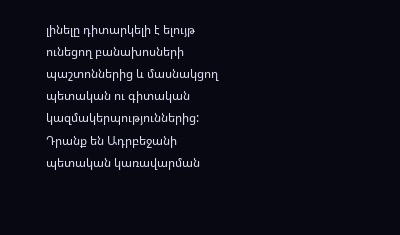լինելը դիտարկելի է ելույթ ունեցող բանախոսների պաշտոններից և մասնակցող պետական ու գիտական կազմակերպություններից: Դրանք են Ադրբեջանի պետական կառավարման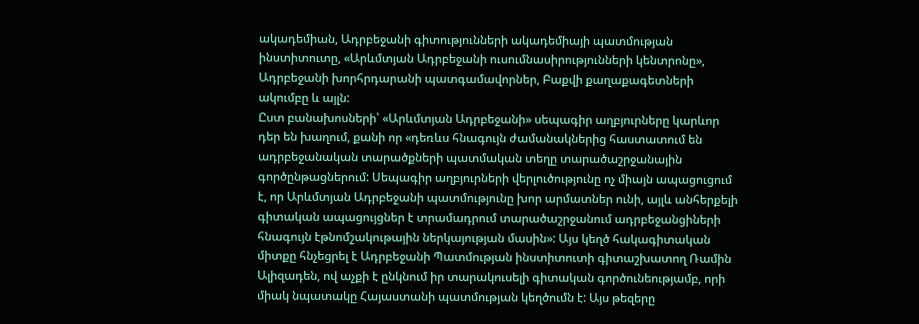ակադեմիան, Ադրբեջանի գիտությունների ակադեմիայի պատմության ինստիտուտը, «Արևմտյան Ադրբեջանի ուսումնասիրությունների կենտրոնը», Ադրբեջանի խորհրդարանի պատգամավորներ, Բաքվի քաղաքագետների ակումբը և այլն:
Ըստ բանախոսների՝ «Արևմտյան Ադրբեջանի» սեպագիր աղբյուրները կարևոր դեր են խաղում, քանի որ «դեռևս հնագույն ժամանակներից հաստատում են ադրբեջանական տարածքների պատմական տեղը տարածաշրջանային գործընթացներում: Սեպագիր աղբյուրների վերլուծությունը ոչ միայն ապացուցում է, որ Արևմտյան Ադրբեջանի պատմությունը խոր արմատներ ունի, այլև անհերքելի գիտական ապացույցներ է տրամադրում տարածաշրջանում ադրբեջանցիների հնագույն էթնոմշակութային ներկայության մասին»: Այս կեղծ հակագիտական միտքը հնչեցրել է Ադրբեջանի Պատմության ինստիտուտի գիտաշխատող Ռամին Ալիզադեն, ով աչքի է ընկնում իր տարակուսելի գիտական գործունեությամբ, որի միակ նպատակը Հայաստանի պատմության կեղծումն է: Այս թեզերը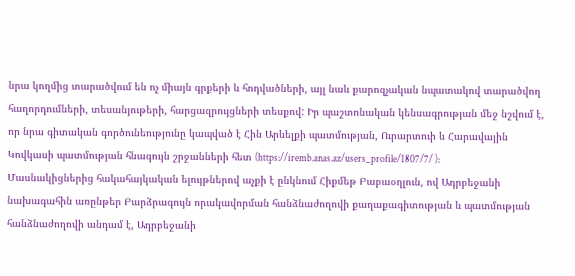նրա կողմից տարածվում են ոչ միայն գրքերի և հոդվածների, այլ նաև քարոզչական նպատակով տարածվող հաղորդումների, տեսանյութերի, հարցազրույցների տեսքով: Իր պաշտոնական կենսագրության մեջ նշվում է, որ նրա գիտական գործունեությունը կապված է Հին Արևելքի պատմության, Ուրարտուի և Հարավային Կովկասի պատմության հնագույն շրջանների հետ (https://iremb.anas.az/users_profile/1807/7/ ):
Մասնակիցներից հակահայկական ելույթներով աչքի է ընկնում Հիքմեթ Բաբաօղլուն, ով Ադրբեջանի նախագահին առընթեր Բարձրագույն որակավորման հանձնաժողովի քաղաքագիտության և պատմության հանձնաժողովի անդամ է, Ադրբեջանի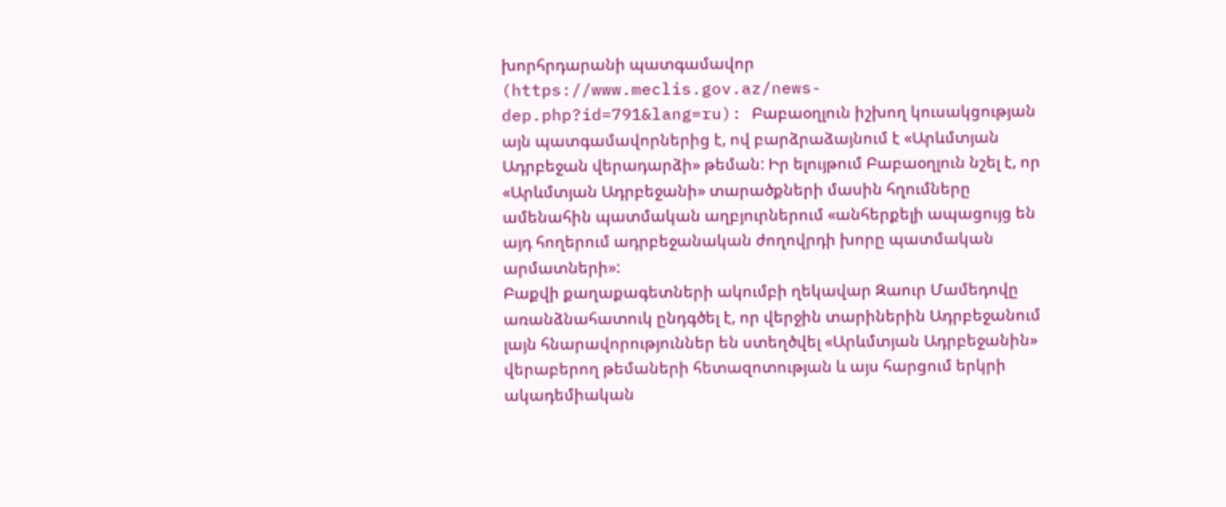խորհրդարանի պատգամավոր (https://www.meclis.gov.az/news-dep.php?id=791&lang=ru): Բաբաօղլուն իշխող կուսակցության այն պատգամավորներից է, ով բարձրաձայնում է «Արևմտյան Ադրբեջան վերադարձի» թեման: Իր ելույթում Բաբաօղլուն նշել է, որ «Արևմտյան Ադրբեջանի» տարածքների մասին հղումները ամենահին պատմական աղբյուրներում «անհերքելի ապացույց են այդ հողերում ադրբեջանական ժողովրդի խորը պատմական արմատների»:
Բաքվի քաղաքագետների ակումբի ղեկավար Զաուր Մամեդովը առանձնահատուկ ընդգծել է, որ վերջին տարիներին Ադրբեջանում լայն հնարավորություններ են ստեղծվել «Արևմտյան Ադրբեջանին» վերաբերող թեմաների հետազոտության և այս հարցում երկրի ակադեմիական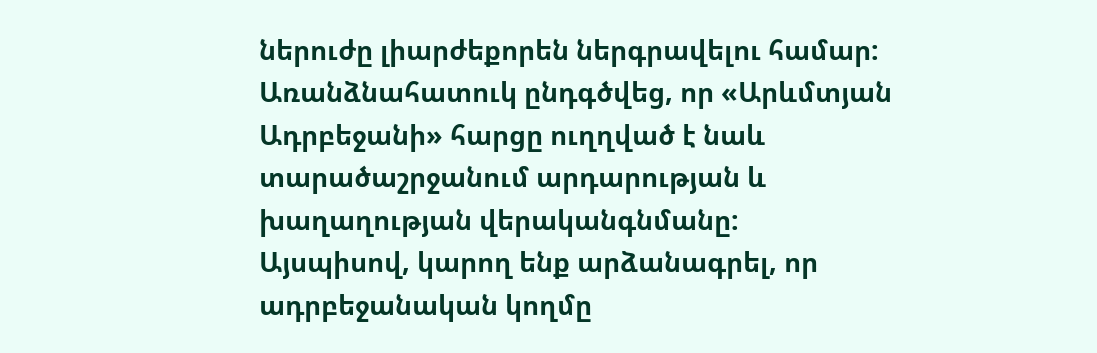ներուժը լիարժեքորեն ներգրավելու համար: Առանձնահատուկ ընդգծվեց, որ «Արևմտյան Ադրբեջանի» հարցը ուղղված է նաև տարածաշրջանում արդարության և խաղաղության վերականգնմանը:
Այսպիսով, կարող ենք արձանագրել, որ ադրբեջանական կողմը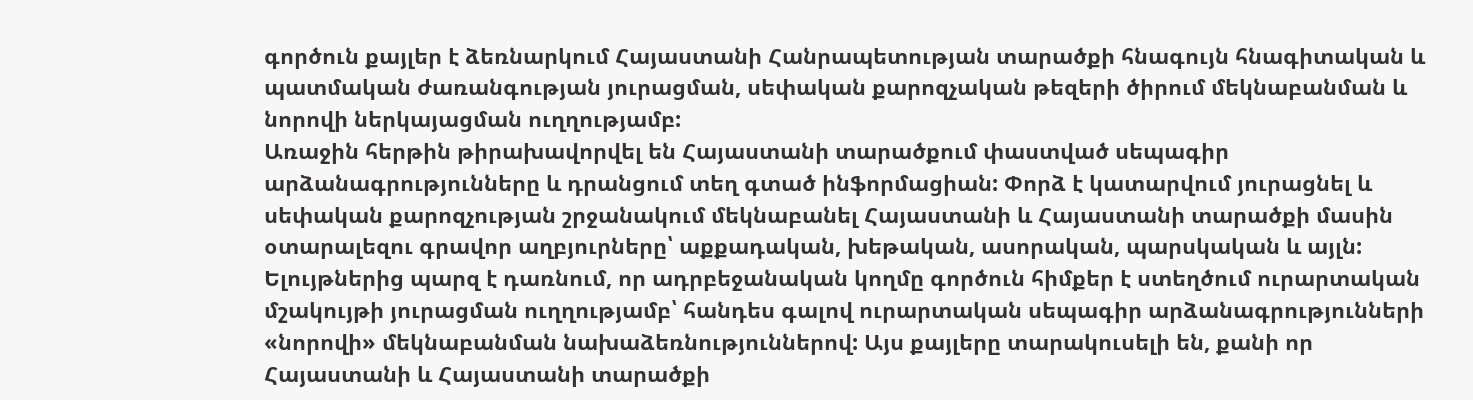գործուն քայլեր է ձեռնարկում Հայաստանի Հանրապետության տարածքի հնագույն հնագիտական և պատմական ժառանգության յուրացման, սեփական քարոզչական թեզերի ծիրում մեկնաբանման և նորովի ներկայացման ուղղությամբ:
Առաջին հերթին թիրախավորվել են Հայաստանի տարածքում փաստված սեպագիր արձանագրությունները և դրանցում տեղ գտած ինֆորմացիան: Փորձ է կատարվում յուրացնել և սեփական քարոզչության շրջանակում մեկնաբանել Հայաստանի և Հայաստանի տարածքի մասին օտարալեզու գրավոր աղբյուրները՝ աքքադական, խեթական, ասորական, պարսկական և այլն: Ելույթներից պարզ է դառնում, որ ադրբեջանական կողմը գործուն հիմքեր է ստեղծում ուրարտական մշակույթի յուրացման ուղղությամբ՝ հանդես գալով ուրարտական սեպագիր արձանագրությունների «նորովի» մեկնաբանման նախաձեռնություններով: Այս քայլերը տարակուսելի են, քանի որ Հայաստանի և Հայաստանի տարածքի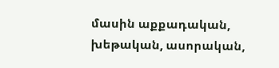մասին աքքադական, խեթական, ասորական,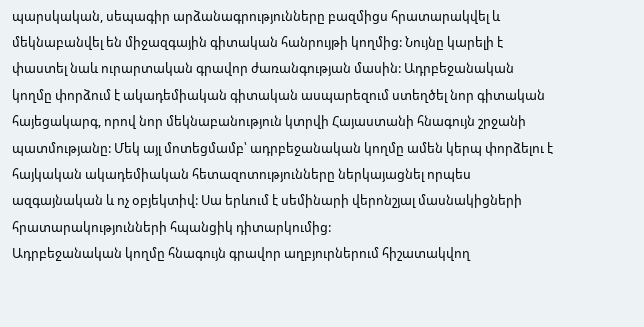պարսկական, սեպագիր արձանագրությունները բազմիցս հրատարակվել և մեկնաբանվել են միջազգային գիտական հանրույթի կողմից: Նույնը կարելի է փաստել նաև ուրարտական գրավոր ժառանգության մասին: Ադրբեջանական կողմը փորձում է ակադեմիական գիտական ասպարեզում ստեղծել նոր գիտական հայեցակարգ, որով նոր մեկնաբանություն կտրվի Հայաստանի հնագույն շրջանի պատմությանը: Մեկ այլ մոտեցմամբ՝ ադրբեջանական կողմը ամեն կերպ փորձելու է հայկական ակադեմիական հետազոտությունները ներկայացնել որպես ազգայնական և ոչ օբյեկտիվ: Սա երևում է սեմինարի վերոնշյալ մասնակիցների հրատարակությունների հպանցիկ դիտարկումից:
Ադրբեջանական կողմը հնագույն գրավոր աղբյուրներում հիշատակվող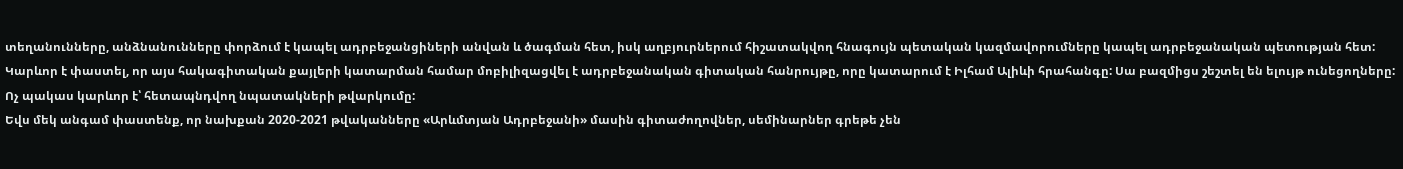տեղանունները, անձնանունները փորձում է կապել ադրբեջանցիների անվան և ծագման հետ, իսկ աղբյուրներում հիշատակվող հնագույն պետական կազմավորումները կապել ադրբեջանական պետության հետ:
Կարևոր է փաստել, որ այս հակագիտական քայլերի կատարման համար մոբիլիզացվել է ադրբեջանական գիտական հանրույթը, որը կատարում է Իլհամ Ալիևի հրահանգը: Սա բազմիցս շեշտել են ելույթ ունեցողները: Ոչ պակաս կարևոր է՝ հետապնդվող նպատակների թվարկումը:
Եվս մեկ անգամ փաստենք, որ նախքան 2020-2021 թվականները «Արևմտյան Ադրբեջանի» մասին գիտաժողովներ, սեմինարներ գրեթե չեն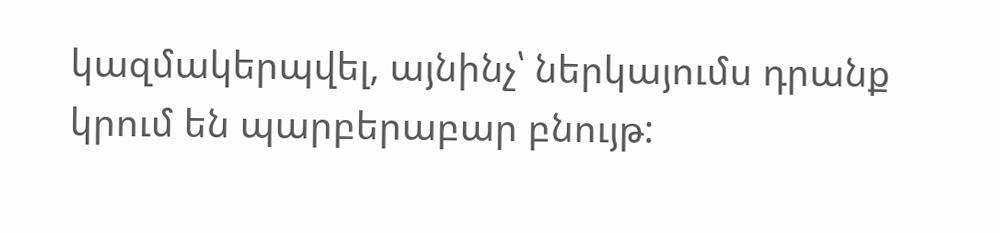կազմակերպվել, այնինչ՝ ներկայումս դրանք կրում են պարբերաբար բնույթ: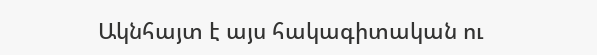Ակնհայտ է այս հակագիտական ու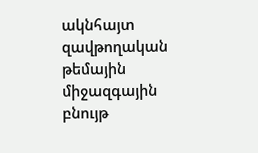ակնհայտ զավթողական թեմային միջազգային բնույթ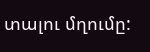տալու մղումը: